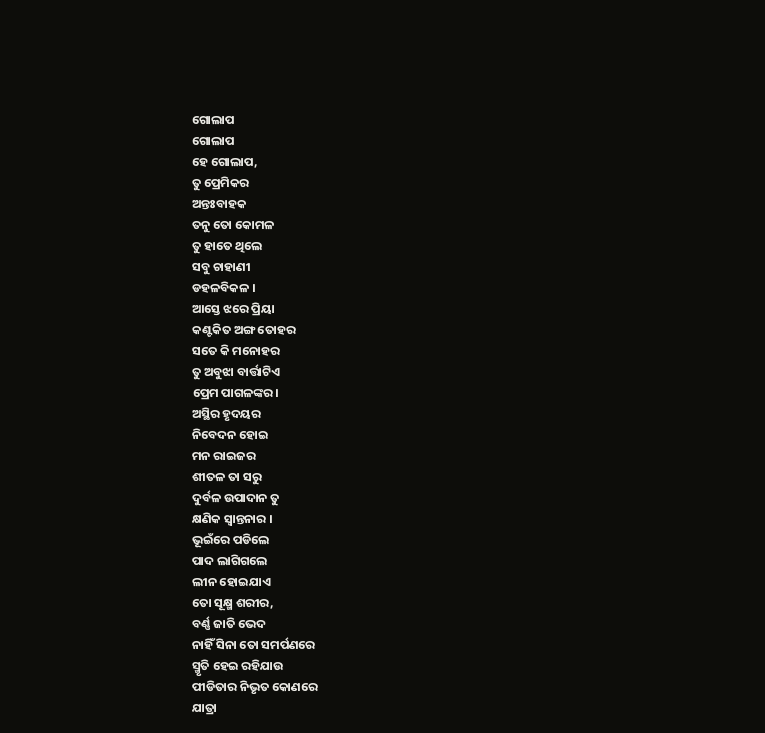ଗୋଲାପ
ଗୋଲାପ
ହେ ଗୋଲାପ,
ତୁ ପ୍ରେମିକର
ଅନ୍ତଃବାହକ
ତନୁ ତୋ କୋମଳ
ତୁ ହାତେ ଥିଲେ
ସବୁ ଚାହାଣୀ
ଡହଳବିକଳ ।
ଆସ୍ତେ ଝରେ ପ୍ରିୟା
କଣ୍ଟକିତ ଅଙ୍ଗ ତୋହର
ସତେ କି ମନୋହର
ତୁ ଅବୁଝା ବାର୍ତ୍ତାଟିଏ
ପ୍ରେମ ପାଗଳଙ୍କର।
ଅସ୍ଥିର ହୃଦୟର
ନିବେଦନ ହୋଇ
ମନ ରାଇଜର
ଶୀତଳ ତା ସରୁ
ଦୁର୍ବଳ ଉପାଦାନ ତୁ
କ୍ଷଣିକ ସ୍ବାନ୍ତନାର ।
ଭୂଇଁରେ ପଡିଲେ
ପାଦ ଲାଗିଗଲେ
ଲୀନ ହୋଇଯାଏ
ତୋ ସୂକ୍ଷ୍ମ ଶରୀର,
ବର୍ଣ୍ଣ ଜାତି ଭେଦ
ନାହିଁ ସିନା ତୋ ସମର୍ପଣରେ
ସ୍ମୃତି ହେଇ ରହିଯାଉ
ପୀଡିତାର ନିଭୃତ କୋଣରେ
ଯାତ୍ରା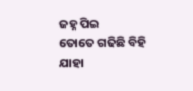ଜହ୍ନ ପିଇ
ତୋତେ ଗଢିଛି ବିହି
ଯାହା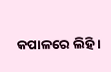କପାଳରେ ଲିହି ।